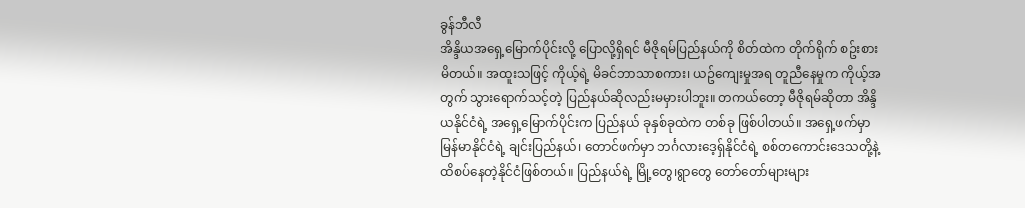ခွန်ဘီလီ
အိန္ဒိယအရှေ့မြောက်ပိုင်းလို့ ပြောလို့ရှိရင် မီဇိုရမ်ပြည်နယ်ကို စိတ်ထဲက တိုက်ရိုက် စဥ်းစားမိတယ်။ အထူးသဖြင့် ကိုယ့်ရဲ့ မိခင်ဘာသာစကား၊ ယဥ်ကျေးမှုအရ တူညီနေမှုက ကိုယ့်အတွက် သွားရောက်သင့်တဲ့ ပြည်နယ်ဆိုလည်းမမှားပါဘူး။ တကယ်တော့ မီဇိုရမ်ဆိုတာ အိန္ဒိယနိုင်ငံရဲ့ အရှေ့မြောက်ပိုင်းက ပြည်နယ် ခုနှစ်ခုထဲက တစ်ခု ဖြစ်ပါတယ်။ အရှေ့ဖက်မှာ မြန်မာနိုင်ငံရဲ့ ချင်းပြည်နယ်၊ တောင်ဖက်မှာ ဘင်္ဂလားဒေ့ရှ်နိုင်ငံရဲ့ စစ်တကောင်းဒေသတို့နဲ့ထိစပ်နေတဲ့နိုင်ငံဖြစ်တယ်။ ပြည်နယ်ရဲ့ မြို့တွေ၊ရွာတွေ တော်တော်များများ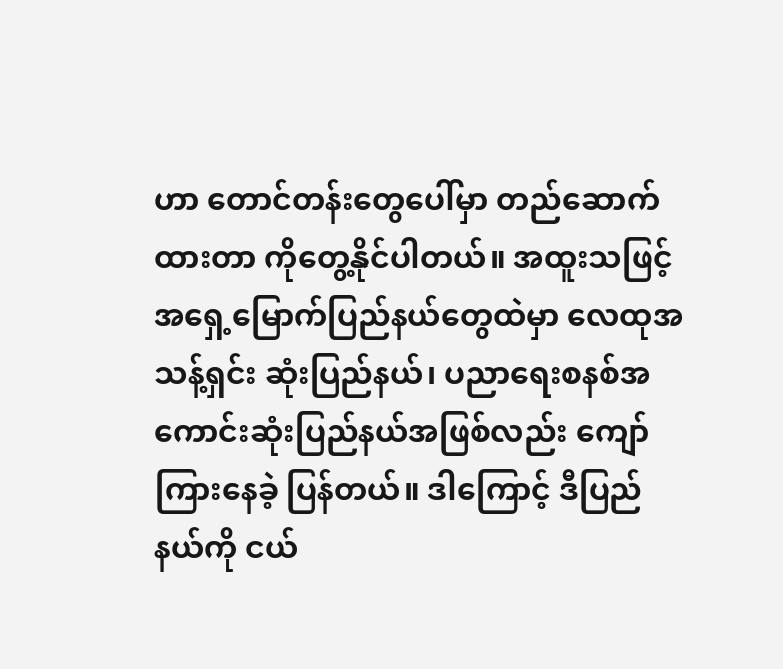ဟာ တောင်တန်းတွေပေါ်မှာ တည်ဆောက်ထားတာ ကိုတွေ့နိုင်ပါတယ်။ အထူးသဖြင့် အရှေ့မြောက်ပြည်နယ်တွေထဲမှာ လေထုအသန့်ရှင်း ဆုံးပြည်နယ်၊ ပညာရေးစနစ်အကောင်းဆုံးပြည်နယ်အဖြစ်လည်း ကျော်ကြားနေခဲ့ ပြန်တယ်။ ဒါကြောင့် ဒီပြည်နယ်ကို ငယ်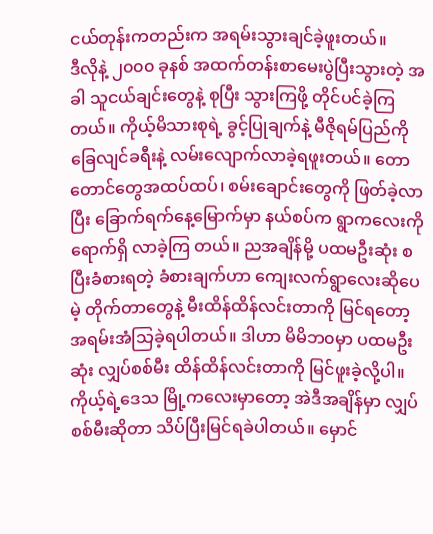ငယ်တုန်းကတည်းက အရမ်းသွားချင်ခဲ့ဖူးတယ်။
ဒီလိုနဲ့ ၂၀၀၀ ခုနစ် အထက်တန်းစာမေးပွဲပြီးသွားတဲ့ အခါ သူငယ်ချင်းတွေနဲ့ စုပြီး သွားကြဖို့ တိုင်ပင်ခဲ့ကြတယ်။ ကိုယ့်မိသားစုရဲ့ ခွင့်ပြုချက်နဲ့ မီဇိုရမ်ပြည်ကို ခြေလျင်ခရီးနဲ့ လမ်းလျောက်လာခဲ့ရဖူးတယ်။ တောတောင်တွေအထပ်ထပ်၊ စမ်းချောင်းတွေကို ဖြတ်ခဲ့လာပြီး ခြောက်ရက်နေ့မြောက်မှာ နယ်စပ်က ရွာကလေးကို ရောက်ရှိ လာခဲ့ကြ တယ်။ ညအချိန်မို့ ပထမဦးဆုံး စပြီးခံစားရတဲ့ ခံစားချက်ဟာ ကျေးလက်ရွာလေးဆိုပေမဲ့ တိုက်တာတွေနဲ့ မီးထိန်ထိန်လင်းတာကို မြင်ရတော့ အရမ်းအံသြခဲ့ရပါတယ်။ ဒါဟာ မိမိဘ၀မှာ ပထမဦးဆုံး လျှပ်စစ်မီး ထိန်ထိန်လင်းတာကို မြင်ဖူးခဲ့လို့ပါ။ ကိုယ့်ရဲ့ဒေသ မြို့ကလေးမှာတော့ အဲဒီအချိန်မှာ လျှပ်စစ်မီးဆိုတာ သိပ်ပြီးမြင်ရခဲပါတယ်။ မှောင်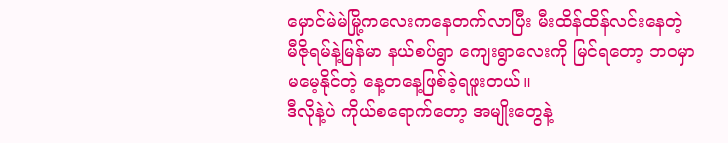မှောင်မဲမဲမြို့ကလေးကနေတက်လာပြီး မီးထိန်ထိန်လင်းနေတဲ့ မီဇိုရမ်နဲ့မြန်မာ နယ်စပ်ရွာ ကျေးရွာလေးကို မြင်ရတော့ ဘ၀မှာ မမေ့နိုင်တဲ့ နေ့တနေ့ဖြစ်ခဲ့ရဖူးတယ်။
ဒီလိုနဲ့ပဲ ကိုယ်စရောက်တော့ အမျိုးတွေနဲ့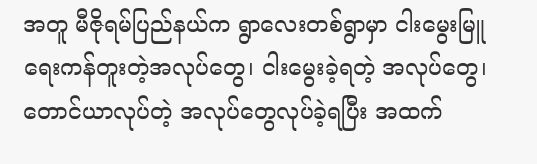အတူ မီဇိုရမ်ပြည်နယ်က ရွာလေးတစ်ရွာမှာ ငါးမွေးမြူရေးကန်တူးတဲ့အလုပ်တွေ၊ ငါးမွေးခဲ့ရတဲ့ အလုပ်တွေ၊ တောင်ယာလုပ်တဲ့ အလုပ်တွေလုပ်ခဲ့ရပြီး အထက်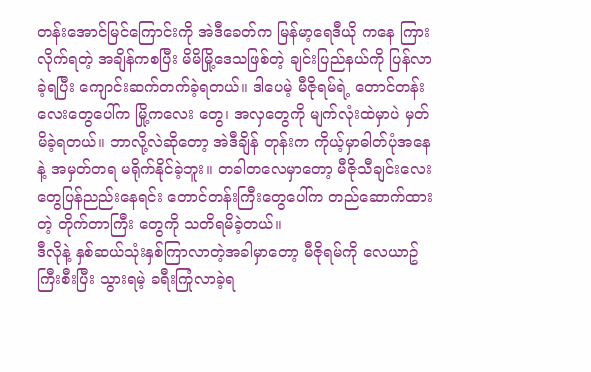တန်းအောင်မြင်ကြောင်းကို အဲဒီခေတ်က မြန်မာ့ရေဒီယို ကနေ ကြားလိုက်ရတဲ့ အချိန်ကစပြီး မိမိမြို့ဒေသဖြစ်တဲ့ ချင်းပြည်နယ်ကို ပြန်လာခဲ့ရပြီး ကျောင်းဆက်တက်ခဲ့ရတယ်။ ဒါပေမဲ့ မီဇိုရမ်ရဲ့ တောင်တန်းလေးတွေပေါ်က မြို့ကလေး တွေ၊ အလှတွေကို မျက်လုံးထဲမှာပဲ မှတ်မိခဲ့ရတယ်။ ဘာလို့လဲဆိုတော့ အဲဒီချိန် တုန်းက ကိုယ့်မှာဓါတ်ပုံအနေနဲ့ အမှတ်တရ မရိုက်နိုင်ခဲ့ဘူး။ တခါတလေမှာတော့ မီဇိုသီချင်းလေး တွေပြန်ညည်းနေရင်း တောင်တန်းကြီးတွေပေါ်က တည်ဆောက်ထားတဲ့ တိုက်တာကြီး တွေကို သတိရမိခဲ့တယ်။
ဒီလိုနဲ့ နှစ်ဆယ်သုံးနှစ်ကြာလာတဲ့အခါမှာတော့ မီဇိုရမ်ကို လေယာဥ်ကြီးစီးပြီး သွားရမဲ့ ခရီးကြုံလာခဲ့ရ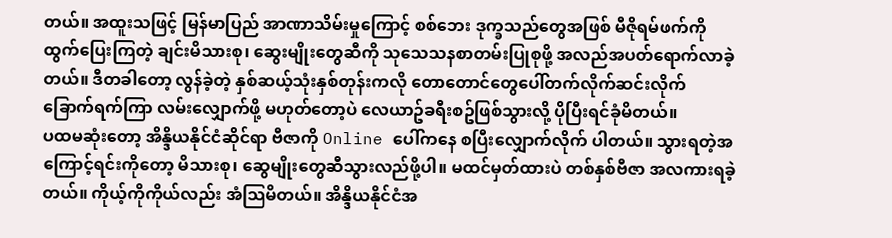တယ်။ အထူးသဖြင့် မြန်မာပြည် အာဏာသိမ်းမှုကြောင့် စစ်ဘေး ဒုက္ခသည်တွေအဖြစ် မီဇိုရမ်ဖက်ကို ထွက်ပြေးကြတဲ့ ချင်းမိသားစု၊ ဆွေးမျိုးတွေဆီကို သုသေသနစာတမ်းပြုစုဖို့ အလည်အပတ်ရောက်လာခဲ့တယ်။ ဒီတခါတော့ လွန်ခဲ့တဲ့ နှစ်ဆယ့်သုံးနှစ်တုန်းကလို တောတောင်တွေပေါ်တက်လိုက်ဆင်းလိုက် ခြောက်ရက်ကြာ လမ်းလျှောက်ဖို့ မဟုတ်တော့ပဲ လေယာဥ်ခရီးစဥ်ဖြစ်သွားလို့ ပိုပြီးရင်ခုံမိတယ်။
ပထမဆုံးတော့ အိန္ဒိယနိုင်ငံဆိုင်ရာ ဗီဇာကို Online ပေါ်ကနေ စပြီးလျှောက်လိုက် ပါတယ်။ သွားရတဲ့အကြောင့်ရင်းကိုတော့ မိသားစု၊ ဆွေမျိုးတွေဆီသွားလည်ဖို့ပါ။ မထင်မှတ်ထားပဲ တစ်နှစ်ဗီဇာ အလကားရခဲ့တယ်။ ကိုယ့်ကိုကိုယ်လည်း အံသြမိတယ်။ အိန္ဒိယနိုင်ငံအ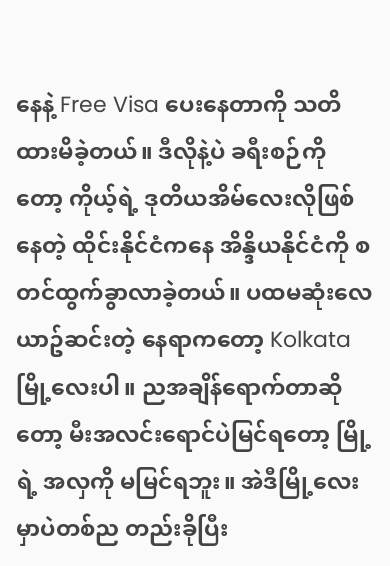နေနဲ့ Free Visa ပေးနေတာကို သတိထားမိခဲ့တယ်။ ဒီလိုနဲ့ပဲ ခရီးစဉ်ကိုတော့ ကိုယ့်ရဲ့ ဒုတိယအိမ်လေးလိုဖြစ်နေတဲ့ ထိုင်းနိုင်ငံကနေ အိန္ဒိယနိုင်ငံကို စတင်ထွက်ခွာလာခဲ့တယ်။ ပထမဆုံးလေယာဥ်ဆင်းတဲ့ နေရာကတော့ Kolkata မြို့လေးပါ။ ညအချိန်ရောက်တာဆိုတော့ မီးအလင်းရောင်ပဲမြင်ရတော့ မြို့ရဲ့ အလှကို မမြင်ရဘူး။ အဲဒီမြို့လေးမှာပဲတစ်ည တည်းခိုပြီး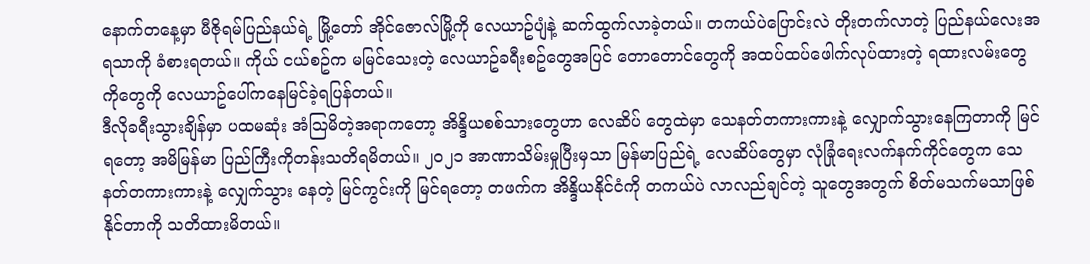နောက်တနေ့မှာ မီဇိုရမ်ပြည်နယ်ရဲ့ မြို့တော် အိုင်ဇောလ်မြို့ကို လေယာဥ်ပျံနဲ့ ဆက်ထွက်လာခဲ့တယ်။ တကယ်ပဲပြောင်းလဲ တိုးတက်လာတဲ့ ပြည်နယ်လေးအရသာကို ခံစားရတယ်။ ကိုယ် ငယ်စဥ်က မမြင်သေးတဲ့ လေယာဥ်ခရီးစဥ်တွေအပြင် တောတောင်တွေကို အထပ်ထပ်ဖေါက်လုပ်ထားတဲ့ ရထားလမ်းတွေကိုတွေကို လေယာဥ်ပေါ်ကနေမြင်ခဲ့ရပြန်တယ်။
ဒီလိုခရီးသွားချိန်မှာ ပထမဆုံး အံသြမိတဲ့အရာကတော့ အိန္ဒိယစစ်သားတွေဟာ လေဆိပ် တွေထဲမှာ သေနတ်တကားကားနဲ့ လျှောက်သွားနေကြတာကို မြင်ရတော့ အမိမြန်မာ ပြည်ကြီးကိုတန်းသတိရမိတယ်။ ၂၀၂၁ အာဏာသိမ်းမှုပြီးမှသာ မြန်မာပြည်ရဲ့ လေဆိပ်တွေမှာ လုံခြုံရေးလက်နက်ကိုင်တွေက သေနတ်တကားကားနဲ့ လျှေက်သွား နေတဲ့ မြင်ကွင်းကို မြင်ရတော့ တဖက်က အိန္ဒိယနိုင်ငံကို တကယ်ပဲ လာလည်ချင်တဲ့ သူတွေအတွက် စိတ်မသက်မသာဖြစ်နိုင်တာကို သတိထားမိတယ်။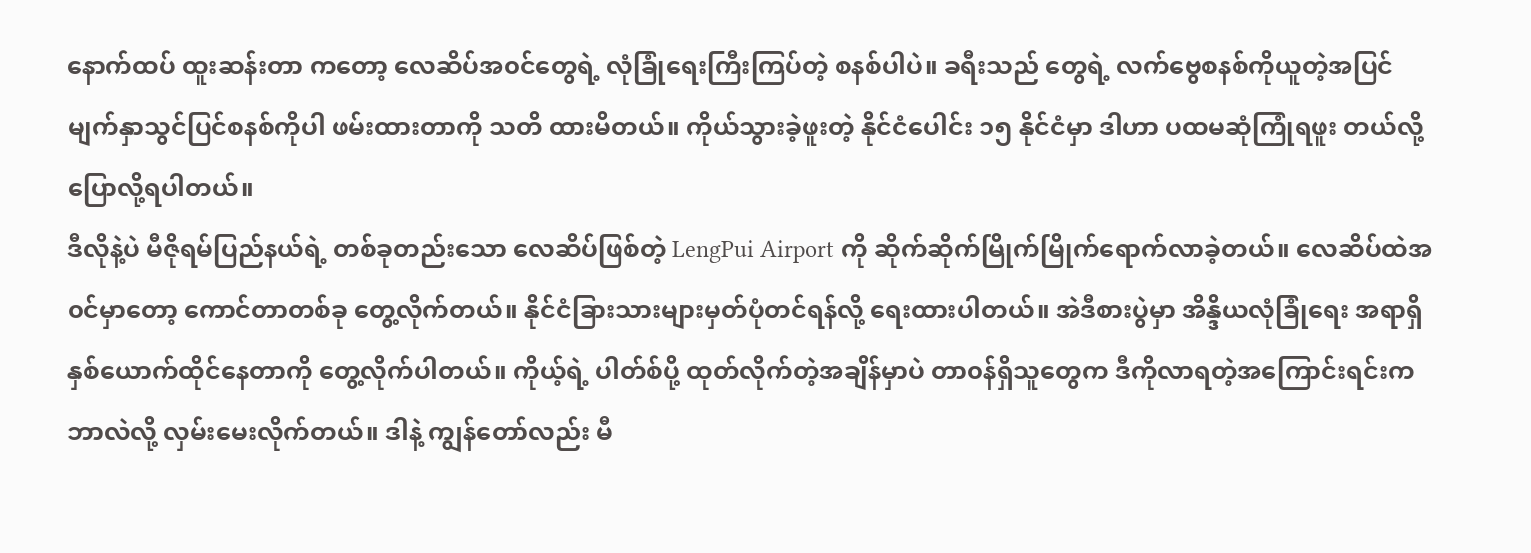နောက်ထပ် ထူးဆန်းတာ ကတော့ လေဆိပ်အ၀င်တွေရဲ့ လုံခြုံရေးကြီးကြပ်တဲ့ စနစ်ပါပဲ။ ခရီးသည် တွေရဲ့ လက်ဗွေစနစ်ကိုယူတဲ့အပြင် မျက်နှာသွင်ပြင်စနစ်ကိုပါ ဖမ်းထားတာကို သတိ ထားမိတယ်။ ကိုယ်သွားခဲ့ဖူးတဲ့ နိုင်ငံပေါင်း ၁၅ နိုင်ငံမှာ ဒါဟာ ပထမဆုံကြုံရဖူး တယ်လို့ ပြောလို့ရပါတယ်။
ဒီလိုနဲ့ပဲ မီဇိုရမ်ပြည်နယ်ရဲ့ တစ်ခုတည်းသော လေဆိပ်ဖြစ်တဲ့ LengPui Airport ကို ဆိုက်ဆိုက်မြိုက်မြိုက်ရောက်လာခဲ့တယ်။ လေဆိပ်ထဲအ၀င်မှာတော့ ကောင်တာတစ်ခု တွေ့လိုက်တယ်။ နိုင်ငံခြားသားများမှတ်ပုံတင်ရန်လို့ ရေးထားပါတယ်။ အဲဒီစားပွဲမှာ အိန္ဒိယလုံခြုံရေး အရာရှိ နှစ်ယောက်ထိုင်နေတာကို တွေ့လိုက်ပါတယ်။ ကိုယ့်ရဲ့ ပါတ်စ်ပို့ ထုတ်လိုက်တဲ့အချိန်မှာပဲ တာ၀န်ရှိသူတွေက ဒီကိုလာရတဲ့အကြောင်းရင်းက ဘာလဲလို့ လှမ်းမေးလိုက်တယ်။ ဒါနဲ့ ကျွန်တော်လည်း မီ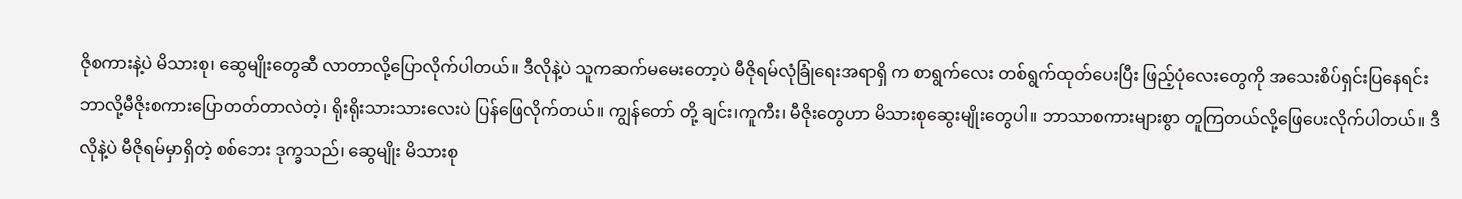ဇိုစကားနဲ့ပဲ မိသားစု၊ ဆွေမျိုးတွေဆီ လာတာလို့ပြောလိုက်ပါတယ်။ ဒီလိုနဲ့ပဲ သူကဆက်မမေးတော့ပဲ မီဇိုရမ်လုံခြုံရေးအရာရှိ က စာရွက်လေး တစ်ရွက်ထုတ်ပေးပြီး ဖြည့်ပုံလေးတွေကို အသေးစိပ်ရှင်းပြနေရင်း ဘာလို့မီဇိုးစကားပြောတတ်တာလဲတဲ့၊ ရိုးရိုးသားသားလေးပဲ ပြန်ဖြေလိုက်တယ်။ ကျွန်တော် တို့ ချင်း၊ကူကီး၊ မီဇိုးတွေဟာ မိသားစုဆွေးမျိုးတွေပါ။ ဘာသာစကားများစွာ တူကြတယ်လို့ဖြေပေးလိုက်ပါတယ်။ ဒီလိုနဲ့ပဲ မီဇိုရမ်မှာရှိတဲ့ စစ်ဘေး ဒုက္ခသည်၊ ဆွေမျိုး မိသားစု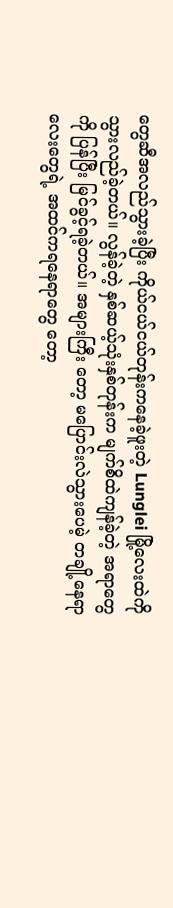တွေဆီအလည်သွားခဲ့ပြီး ကိုယ်ငယ်ငယ်တုန်းကနေခဲ့ဖူးတဲ့ Lunglei မြို့လေးထဲကို သွားလည်ခဲ့တယ်။ လွန်ခဲ့တဲ့ နှစ်ဆယ့်သုံးနှစ်တုန်းက မျက်စိထဲကျန်ခဲ့တဲ့ အရာတွေကို ပြန်ပြီး မြင်ခွင့်ရခဲ့တယ်။ အများကြီး တော့ မပြောင်းလဲသွားပေမဲ့ တချို့နေရာလေးတွေရဲ့ အထင်ကရနေရာတွေ တော့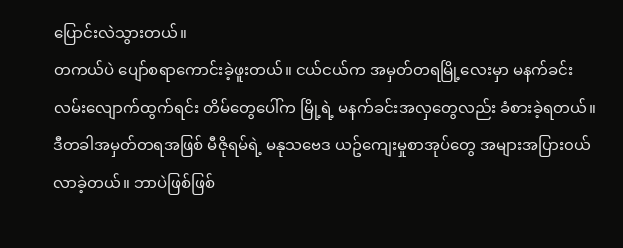ပြောင်းလဲသွားတယ်။
တကယ်ပဲ ပျော်စရာကောင်းခဲ့ဖူးတယ်။ ငယ်ငယ်က အမှတ်တရမြို့လေးမှာ မနက်ခင်း လမ်းလျောက်ထွက်ရင်း တိမ်တွေပေါ်က မြို့ရဲ့ မနက်ခင်းအလှတွေလည်း ခံစားခဲ့ရတယ်။ ဒီတခါအမှတ်တရအဖြစ် မီဇိုရမ်ရဲ့ မနုသဗေဒ ယဥ်ကျေးမှုစာအုပ်တွေ အများအပြား၀ယ်လာခဲ့တယ်။ ဘာပဲဖြစ်ဖြစ်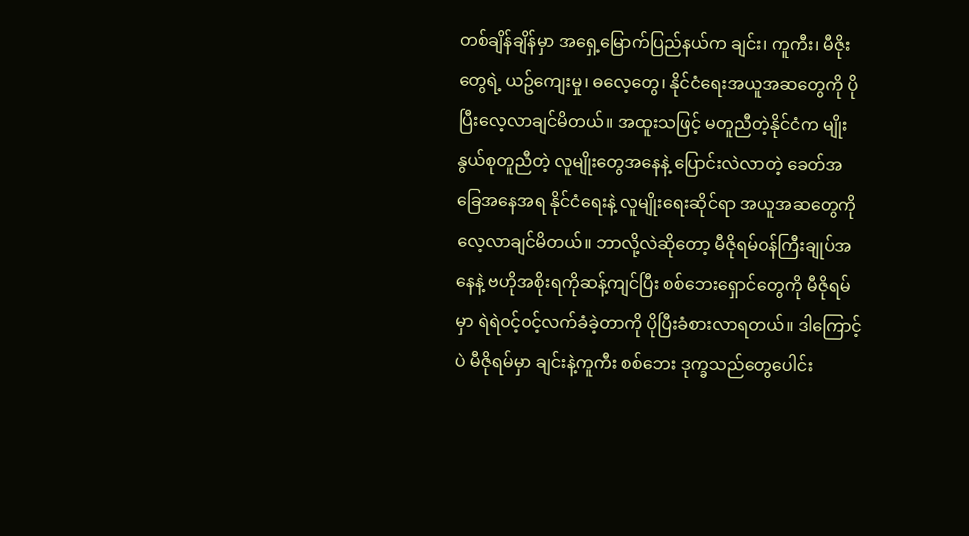တစ်ချိန်ချိန်မှာ အရှေ့မြောက်ပြည်နယ်က ချင်း၊ ကူကီး၊ မီဇိုးတွေရဲ့ ယဥ်ကျေးမှု၊ ဓလေ့တွေ၊ နိုင်ငံရေးအယူအဆတွေကို ပိုပြီးလေ့လာချင်မိတယ်။ အထူးသဖြင့် မတူညီတဲ့နိုင်ငံက မျိုးနွယ်စုတူညီတဲ့ လူမျိုးတွေအနေနဲ့ ပြောင်းလဲလာတဲ့ ခေတ်အခြေအနေအရ နိုင်ငံရေးနဲ့ လူမျိုးရေးဆိုင်ရာ အယူအဆတွေကို လေ့လာချင်မိတယ်။ ဘာလို့လဲဆိုတော့ မီဇိုရမ်၀န်ကြီးချုပ်အနေနဲ့ ဗဟိုအစိုးရကိုဆန့်ကျင်ပြီး စစ်ဘေးရှောင်တွေကို မီဇိုရမ်မှာ ရဲရဲ၀င့်၀င့်လက်ခံခဲ့တာကို ပိုပြီးခံစားလာရတယ်။ ဒါကြောင့်ပဲ မီဇိုရမ်မှာ ချင်းနဲ့ကူကီး စစ်ဘေး ဒုက္ခသည်တွေပေါင်း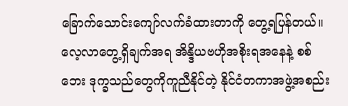ခြောက်သောင်းကျော်လက်ခံထားတာကို တွေ့ရပြန်တယ်။ လေ့လာတွေ့ရှိချက်အရ အိန္ဒိယဗဟိုအစိုးရအနေနဲ့ စစ်ဘေး ဒုက္ခသည်တွေကိုကူညီနိုင်တဲ့ နိုင်ငံတကာအဖွဲ့အစည်း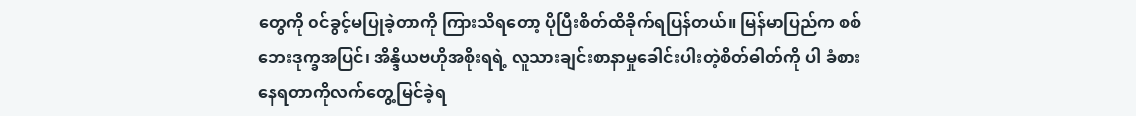တွေကို ၀င်ခွင့်မပြုခဲ့တာကို ကြားသိရတော့ ပိုပြီးစိတ်ထိခိုက်ရပြန်တယ်။ မြန်မာပြည်က စစ်ဘေးဒုက္ခအပြင်၊ အိန္ဒိယဗဟိုအစိုးရရဲ့ လူသားချင်းစာနာမှုခေါင်းပါးတဲ့စိတ်ဓါတ်ကို ပါ ခံစားနေရတာကိုလက်တွေ့မြင်ခဲ့ရ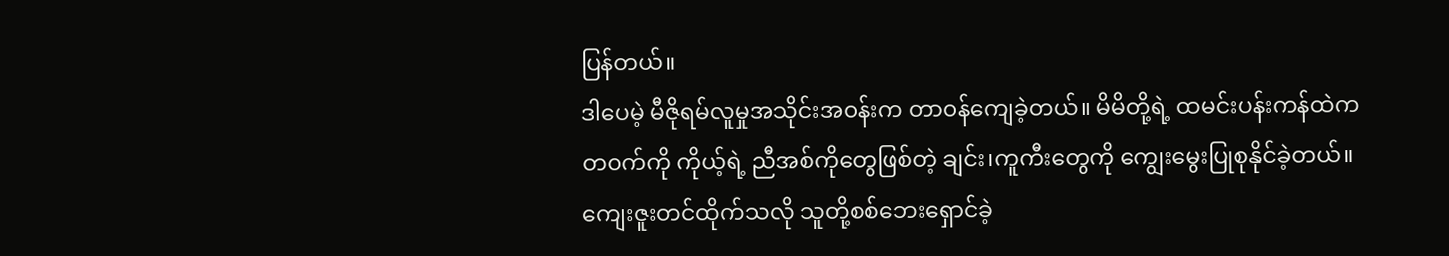ပြန်တယ်။
ဒါပေမဲ့ မီဇိုရမ်လူမှုအသိုင်းအ၀န်းက တာ၀န်ကျေခဲ့တယ်။ မိမိတို့ရဲ့ ထမင်းပန်းကန်ထဲက တ၀က်ကို ကိုယ့်ရဲ့ ညီအစ်ကိုတွေဖြစ်တဲ့ ချင်း၊ကူကီးတွေကို ကျွေးမွေးပြုစုနိုင်ခဲ့တယ်။ ကျေးဇူးတင်ထိုက်သလို သူတို့စစ်ဘေးရှောင်ခဲ့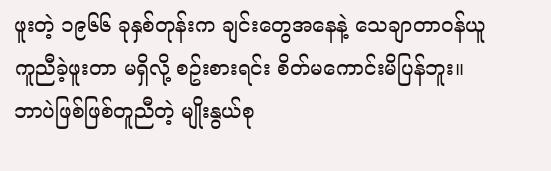ဖူးတဲ့ ၁၉၆၆ ခုနှစ်တုန်းက ချင်းတွေအနေနဲ့ သေချာတာ၀န်ယူကူညီခဲ့ဖူးတာ မရှိလို့ စဥ်းစားရင်း စိတ်မကောင်းမိပြန်ဘူး။
ဘာပဲဖြစ်ဖြစ်တူညီတဲ့ မျိုးနွယ်စု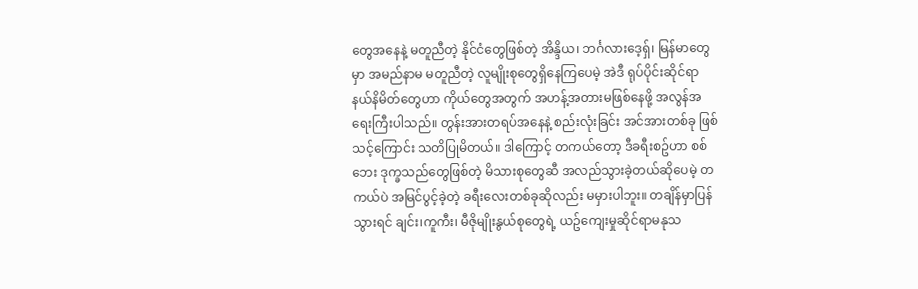တွေအနေနဲ့ မတူညီတဲ့ နိုင်ငံတွေဖြစ်တဲ့ အိန္ဒိယ၊ ဘင်္ဂလားဒေ့ရှ်၊ မြန်မာတွေမှာ အမည်နာမ မတူညီတဲ့ လူမျိုးစုတွေရှိနေကြပေမဲ့ အဲဒီ ရုပ်ပိုင်းဆိုင်ရာ နယ်နိမိတ်တွေဟာ ကိုယ်တွေအတွက် အဟန့်အတားမဖြစ်နေဖို့ အလွန်အရေးကြီးပါသည်။ တွန်းအားတရပ်အနေနဲ့ စည်းလုံးခြင်း အင်အားတစ်ခု ဖြစ်သင့်ကြောင်း သတိပြုမိတယ်။ ဒါကြောင့် တကယ်တော့ ဒီခရီးစဥ်ဟာ စစ်ဘေး ဒုက္ခသည်တွေဖြစ်တဲ့ မိသားစုတွေဆီ အလည်သွားခဲ့တယ်ဆိုပေမဲ့ တကယ်ပဲ အမြင်ပွင့်ခဲ့တဲ့ ခရီးလေးတစ်ခုဆိုလည်း မမှားပါဘူး။ တချိန်မှာပြန်သွားရင် ချင်း၊ကူကီး၊ မီဇိုမျိုးနွယ်စုတွေရဲ့ ယဥ်ကျေးမှုဆိုင်ရာမနုသ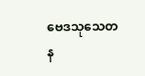ဗေဒသုသေတန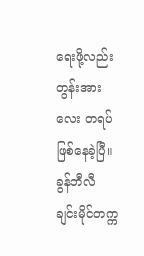ရေးဖို့လည်း တွန်းအားလေး တရပ်ဖြစ်နေခဲ့ပြီ။
ခွန်ဘီလီ
ချင်းမိုင်တက္က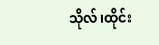သိုလ်၊ထိုင်း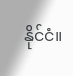နိုင်ငံ။